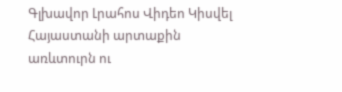Գլխավոր Լրահոս Վիդեո Կիսվել
Հայաստանի արտաքին առևտուրն ու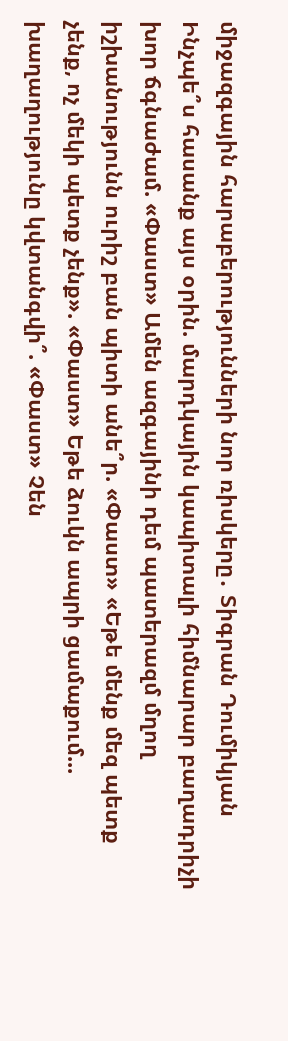միջազգային հարաբերությունների նոր ռիսկերը․ Տիգրան Դումիկյան Ինչպե՞ս հասանք այս օրին. մարդկային կապիտալի հիմնարար բաղադրիչի խոր ճգնաժամ. «Փաստ» Ամեն ազգայինի դեմ պատերազմ մղող իշխանությունն ուրիշ բան պիտի անե՞ր. «Փաստ» «Եթե մենք մեզ պետք չենք, ոչ մեկի պետք չենք». «Փաստ» Եթե ձուկն ապրի ցամաքում... խաղաղությունը կվտանգվի՞. «Փաստ» Չեն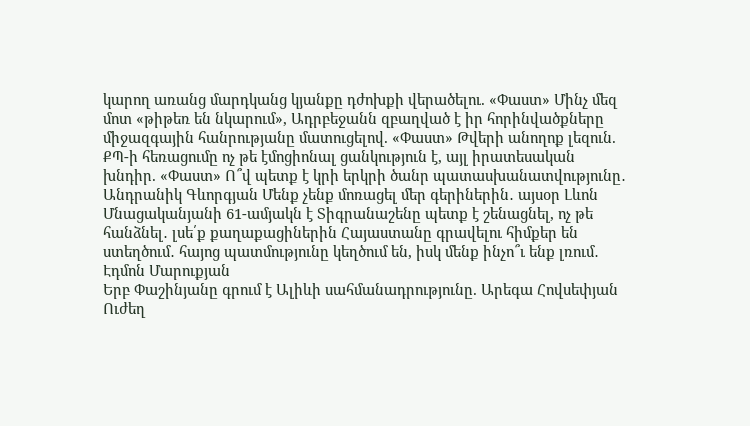կարող առանց մարդկանց կյանքը դժոխքի վերածելու. «Փաստ» Մինչ մեզ մոտ «թիթեռ են նկարում», Ադրբեջանն զբաղված է իր հորինվածքները միջազգային հանրությանը մատուցելով. «Փաստ» Թվերի անողոք լեզուն. ՔՊ-ի հեռացումը ոչ թե էմոցիոնալ ցանկություն է, այլ իրատեսական խնդիր. «Փաստ» Ո՞վ պետք է կրի երկրի ծանր պատասխանատվությունը․ Անդրանիկ Գևորգյան Մենք չենք մոռացել մեր գերիներին․ այսօր Լևոն Մնացականյանի 61-ամյակն է Տիգրանաշենը պետք է շենացնել, ոչ թե հանձնել․ լսե՛ք քաղաքացիներին Հայաստանը գրավելու հիմքեր են ստեղծում․ հայոց պատմությունը կեղծում են, իսկ մենք ինչո՞ւ ենք լռում․ Էդմոն Մարուքյան
Երբ Փաշինյանը գրում է Ալիևի սահմանադրությունը. Արեգա Հովսեփյան Ուժեղ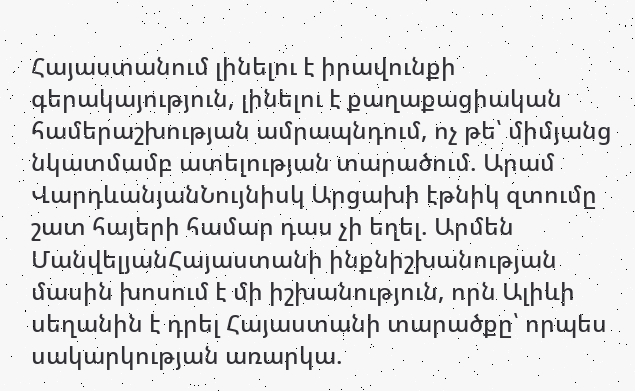Հայաստանում լինելու է իրավունքի գերակայություն, լինելու է քաղաքացիական համերաշխության ամրապնդում, ոչ թե՝ միմյանց նկատմամբ ատելության տարածում. Արամ ՎարդևանյանՆույնիսկ Արցախի էթնիկ զտումը շատ հայերի համար դաս չի եղել. Արմեն ՄանվելյանՀայաստանի ինքնիշխանության մասին խոսում է մի իշխանություն, որն Ալիևի սեղանին է դրել Հայաստանի տարածքը՝ որպես սակարկության առարկա.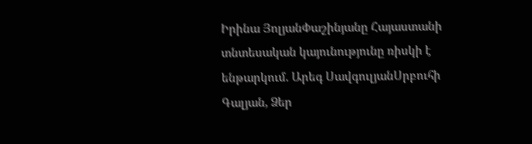Իրինա ՅոլյանՓաշինյանը Հայաստանի տնտեսական կայունությունը ռիսկի է ենթարկում. Արեգ ՍավգուլյանՍրբուհի Գալյան, Ձեր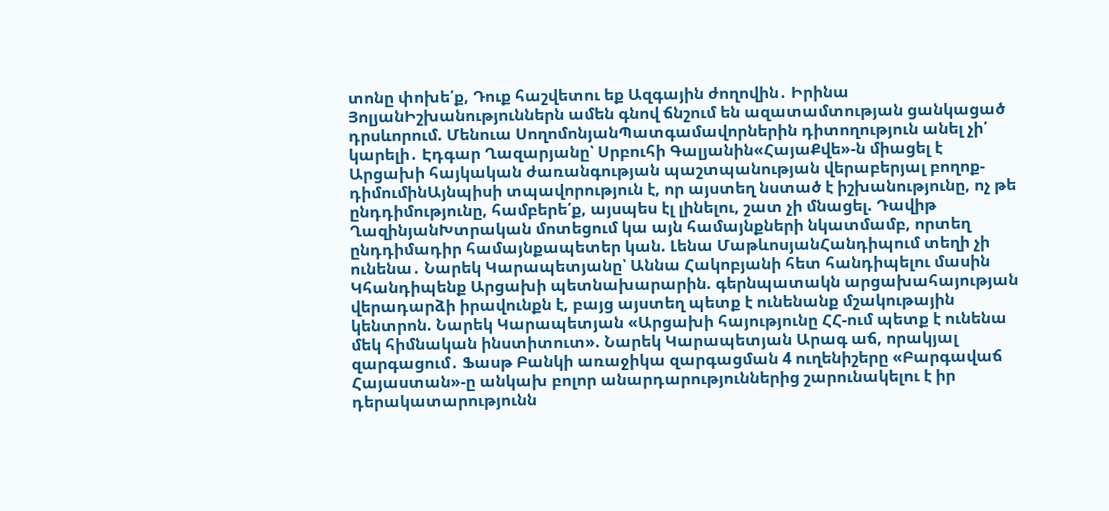տոնը փոխե՛ք, Դուք հաշվետու եք Ազգային ժողովին․ Իրինա ՅոլյանԻշխանություններն ամեն գնով ճնշում են ազատամտության ցանկացած դրսևորում. Մենուա ՍողոմոնյանՊատգամավորներին դիտողություն անել չի՛ կարելի․ Էդգար Ղազարյանը՝ Սրբուհի Գալյանին«ՀայաՔվե»-ն միացել է Արցախի հայկական ժառանգության պաշտպանության վերաբերյալ բողոք-դիմումինԱյնպիսի տպավորություն է, որ այստեղ նստած է իշխանությունը, ոչ թե ընդդիմությունը, համբերե՛ք, այսպես էլ լինելու, շատ չի մնացել. Դավիթ ՂազինյանԽտրական մոտեցում կա այն համայնքների նկատմամբ, որտեղ ընդդիմադիր համայնքապետեր կան. Լենա ՄաթևոսյանՀանդիպում տեղի չի ունենա․ Նարեկ Կարապետյանը՝ Աննա Հակոբյանի հետ հանդիպելու մասին Կհանդիպենք Արցախի պետնախարարին. գերնպատակն արցախահայության վերադարձի իրավունքն է, բայց այստեղ պետք է ունենանք մշակութային կենտրոն. Նարեկ Կարապետյան «Արցախի հայությունը ՀՀ-ում պետք է ունենա մեկ հիմնական ինստիտուտ». Նարեկ Կարապետյան Արագ աճ, որակյալ զարգացում․ Ֆասթ Բանկի առաջիկա զարգացման 4 ուղենիշերը «Բարգավաճ Հայաստան»-ը անկախ բոլոր անարդարություններից շարունակելու է իր դերակատարությունն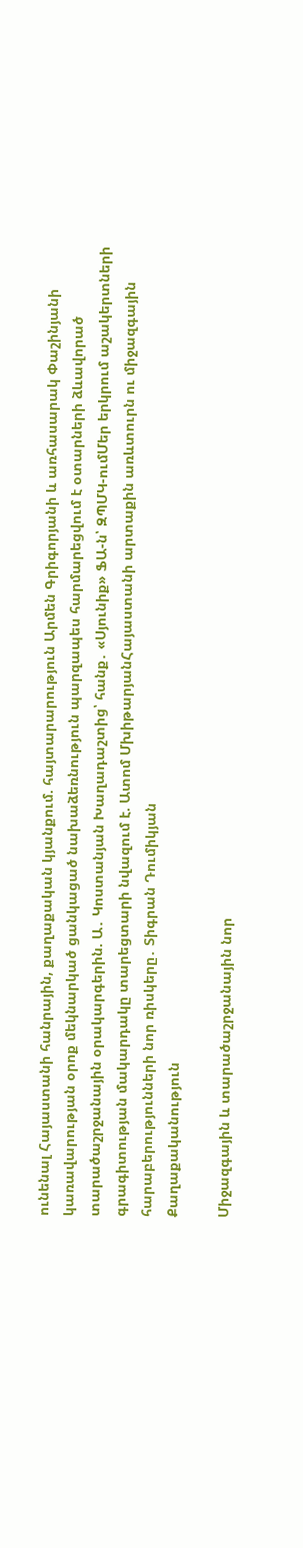ունենալ Հայաստանի հանրային, քաղաքական կյանքում. հայտարարություն Արմեն Գրիգորյանի և առհասարակ Փաշինյանի կառավարության օրոք մեկնարկած ցանկացած նախաձեռնություն պարզապես հարմարեցվում է օտարների ձևավորած տարածաշրջանային օրակարգերին. Ա․ Կոստանյան Խաղադաշտից՝ հանք․ «Սյունիք» ՖԱ-ն՝ ԶՊՄԿ-ումՄեր երկրում աշակերտների գրագիտության մակարդակը տարեցտարի նվազում է. Ատոմ ՄխիթարյանՀայաստանի արտաքին առևտուրն ու միջազգային հարաբերությունների նոր ռիսկերը․ Տիգրան Դումիկյան
Քաղաքականություն

Միջազգային և տարածաշրջանային նոր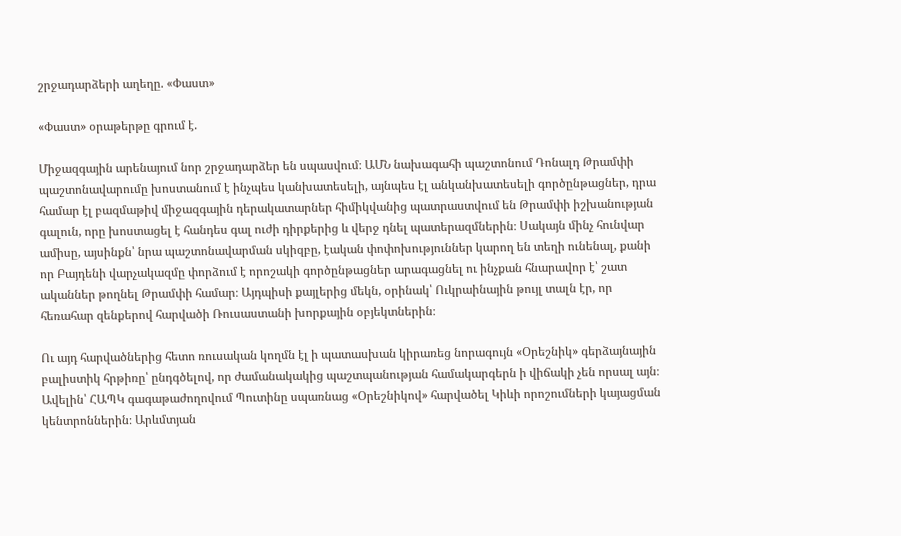շրջադարձերի աղեղը. «Փաստ»

«Փաստ» օրաթերթը գրում է.

Միջազգային արենայում նոր շրջադարձեր են սպասվում։ ԱՄՆ նախագահի պաշտոնում Դոնալդ Թրամփի պաշտոնավարումը խոստանում է ինչպես կանխատեսելի, այնպես էլ անկանխատեսելի գործընթացներ, դրա համար էլ բազմաթիվ միջազգային դերակատարներ հիմիկվանից պատրաստվում են Թրամփի իշխանության գալուն, որը խոստացել է հանդես գալ ուժի դիրքերից և վերջ դնել պատերազմներին։ Սակայն մինչ հունվար ամիսը, այսինքն՝ նրա պաշտոնավարման սկիզբը, էական փոփոխություններ կարող են տեղի ունենալ, քանի որ Բայդենի վարչակազմը փորձում է որոշակի գործընթացներ արագացնել ու ինչքան հնարավոր է՝ շատ ականներ թողնել Թրամփի համար։ Այդպիսի քայլերից մեկն, օրինակ՝ Ուկրաինային թույլ տալն էր, որ հեռահար զենքերով հարվածի Ռուսաստանի խորքային օբյեկտներին։

Ու այդ հարվածներից հետո ռուսական կողմն էլ ի պատասխան կիրառեց նորագույն «Օրեշնիկ» գերձայնային բալիստիկ հրթիռը՝ ընդգծելով, որ ժամանակակից պաշտպանության համակարգերն ի վիճակի չեն որսալ այն։ Ավելին՝ ՀԱՊԿ գագաթաժողովում Պուտինը սպառնաց «Օրեշնիկով» հարվածել Կիևի որոշումների կայացման կենտրոններին։ Արևմտյան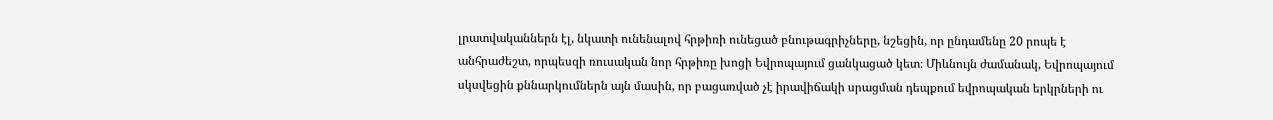լրատվականներն էլ, նկատի ունենալով հրթիռի ունեցած բնութագրիչները, նշեցին, որ ընդամենը 20 րոպե է անհրաժեշտ, որպեսզի ռուսական նոր հրթիռը խոցի Եվրոպայում ցանկացած կետ։ Միևնույն ժամանակ, Եվրոպայում սկսվեցին քննարկումներն այն մասին, որ բացառված չէ իրավիճակի սրացման դեպքում եվրոպական երկրների ու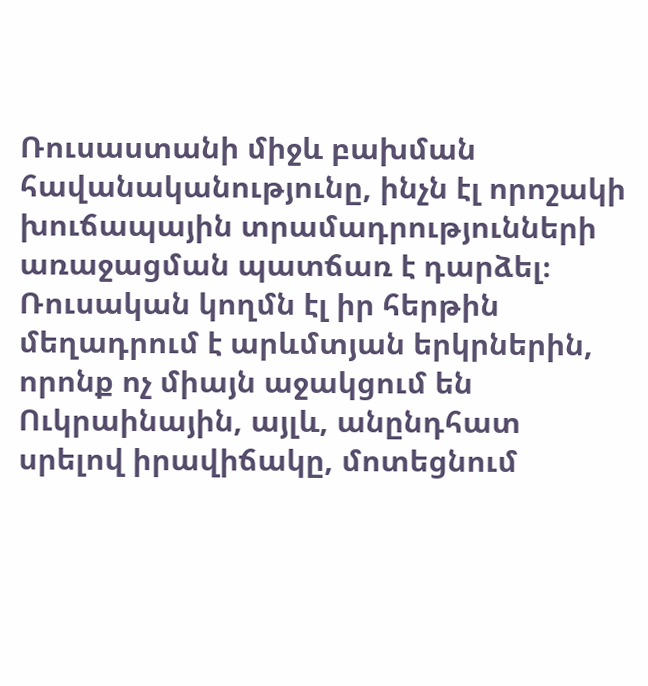Ռուսաստանի միջև բախման հավանականությունը, ինչն էլ որոշակի խուճապային տրամադրությունների առաջացման պատճառ է դարձել։ Ռուսական կողմն էլ իր հերթին մեղադրում է արևմտյան երկրներին, որոնք ոչ միայն աջակցում են Ուկրաինային, այլև, անընդհատ սրելով իրավիճակը, մոտեցնում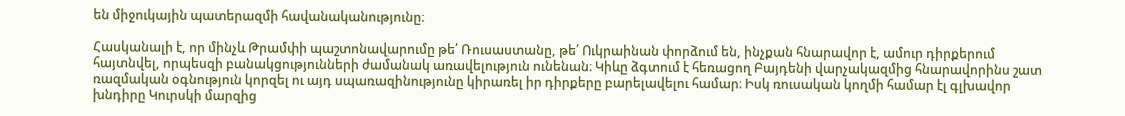են միջուկային պատերազմի հավանականությունը։

Հասկանալի է, որ մինչև Թրամփի պաշտոնավարումը թե՛ Ռուսաստանը, թե՛ Ուկրաինան փորձում են, ինչքան հնարավոր է, ամուր դիրքերում հայտնվել, որպեսզի բանակցությունների ժամանակ առավելություն ունենան։ Կիևը ձգտում է հեռացող Բայդենի վարչակազմից հնարավորինս շատ ռազմական օգնություն կորզել ու այդ սպառազինությունը կիրառել իր դիրքերը բարելավելու համար։ Իսկ ռուսական կողմի համար էլ գլխավոր խնդիրը Կուրսկի մարզից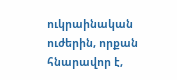ուկրաինական ուժերին, որքան հնարավոր է,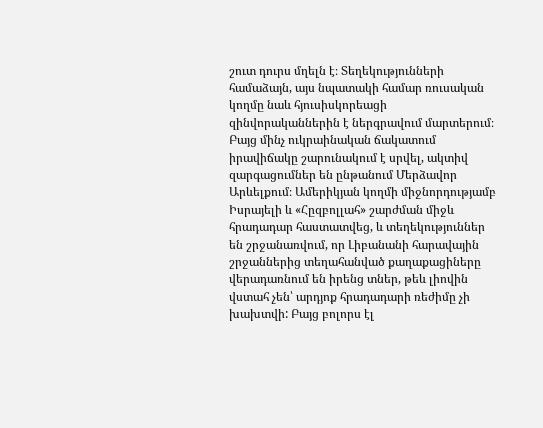շուտ դուրս մղելն է։ Տեղեկությունների համաձայն, այս նպատակի համար ռուսական կողմը նաև հյուսիսկորեացի զինվորականներին է ներգրավում մարտերում։ Բայց մինչ ուկրաինական ճակատում իրավիճակը շարունակում է սրվել, ակտիվ զարգացումներ են ընթանում Մերձավոր Արևելքում։ Ամերիկյան կողմի միջնորդությամբ Իսրայելի և «Հըզբոլլահ» շարժման միջև հրադադար հաստատվեց, և տեղեկություններ են շրջանառվում, որ Լիբանանի հարավային շրջաններից տեղահանված քաղաքացիները վերադառնում են իրենց տներ, թեև լիովին վստահ չեն՝ արդյոք հրադադարի ռեժիմը չի խախտվի: Բայց բոլորս էլ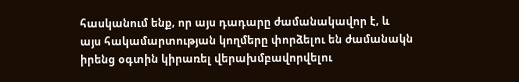հասկանում ենք, որ այս դադարը ժամանակավոր է, և այս հակամարտության կողմերը փորձելու են ժամանակն իրենց օգտին կիրառել վերախմբավորվելու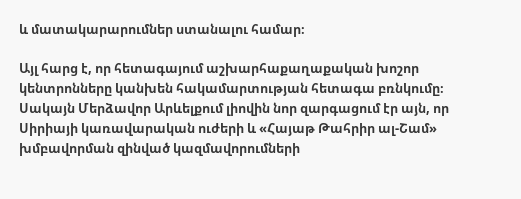և մատակարարումներ ստանալու համար։

Այլ հարց է, որ հետագայում աշխարհաքաղաքական խոշոր կենտրոնները կանխեն հակամարտության հետագա բռնկումը։ Սակայն Մերձավոր Արևելքում լիովին նոր զարգացում էր այն, որ Սիրիայի կառավարական ուժերի և «Հայաթ Թահրիր ալ-Շամ» խմբավորման զինված կազմավորումների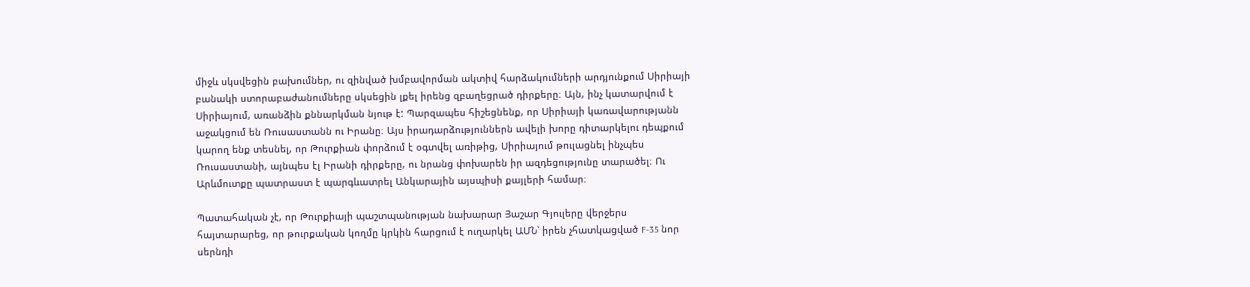միջև սկսվեցին բախումներ, ու զինված խմբավորման ակտիվ հարձակումների արդյունքում Սիրիայի բանակի ստորաբաժանումները սկսեցին լքել իրենց զբաղեցրած դիրքերը։ Այն, ինչ կատարվում է Սիրիայում, առանձին քննարկման նյութ է: Պարզապես հիշեցնենք, որ Սիրիայի կառավարությանն աջակցում են Ռուսաստանն ու Իրանը։ Այս իրադարձություններն ավելի խորը դիտարկելու դեպքում կարող ենք տեսնել, որ Թուրքիան փորձում է օգտվել առիթից, Սիրիայում թուլացնել ինչպես Ռուսաստանի, այնպես էլ Իրանի դիրքերը, ու նրանց փոխարեն իր ազդեցությունը տարածել։ Ու Արևմուտքը պատրաստ է պարգևատրել Անկարային այսպիսի քայլերի համար։

Պատահական չէ, որ Թուրքիայի պաշտպանության նախարար Յաշար Գյուլերը վերջերս հայտարարեց, որ թուրքական կողմը կրկին հարցում է ուղարկել ԱՄՆ՝ իրեն չհատկացված F-35 նոր սերնդի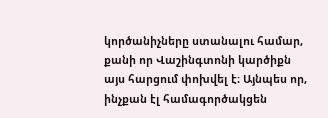կործանիչները ստանալու համար, քանի որ Վաշինգտոնի կարծիքն այս հարցում փոխվել է։ Այնպես որ, ինչքան էլ համագործակցեն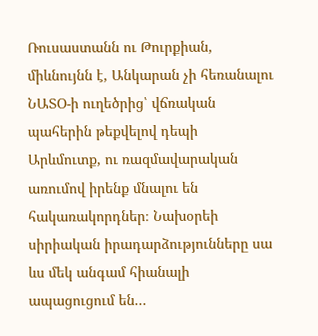Ռուսաստանն ու Թուրքիան, միևնույնն է, Անկարան չի հեռանալու ՆԱՏՕ-ի ուղեծրից՝ վճռական պահերին թեքվելով դեպի Արևմուտք, ու ռազմավարական առումով իրենք մնալու են հակառակորդներ։ Նախօրեի սիրիական իրադարձությունները սա ևս մեկ անգամ հիանալի ապացուցում են...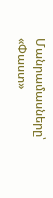Մանրամասները՝ «Փաստ»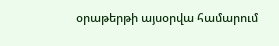օրաթերթի այսօրվա համարում